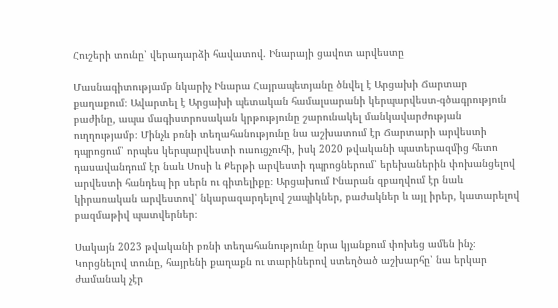Հուշերի տունը՝ վերադարձի հավատով. Ինարայի ցավոտ արվեստը

Մասնագիտությամբ նկարիչ Ինարա Հայրապետյանը ծնվել է Արցախի Ճարտար քաղաքում։ Ավարտել է Արցախի պետական համալսարանի կերպարվեստ-գծագրություն բաժինը, ապա մագիստրոսական կրթությունը շարունակել մանկավարժության ուղղությամբ։ Մինչև բռնի տեղահանությունը նա աշխատում էր Ճարտարի արվեստի դպրոցում՝ որպես կերպարվեստի ուսուցչուհի, իսկ 2020 թվականի պատերազմից հետո դասավանդում էր նաև Սոսի և Քերթի արվեստի դպրոցներում՝ երեխաներին փոխանցելով արվեստի հանդեպ իր սերն ու գիտելիքը։ Արցախում Ինարան զբաղվում էր նաև կիրառական արվեստով՝ նկարազարդելով շապիկներ, բաժակներ և այլ իրեր, կատարելով բազմաթիվ պատվերներ։

Սակայն 2023 թվականի բռնի տեղահանությունը նրա կյանքում փոխեց ամեն ինչ։ Կորցնելով տունը, հայրենի քաղաքն ու տարիներով ստեղծած աշխարհը՝ նա երկար ժամանակ չէր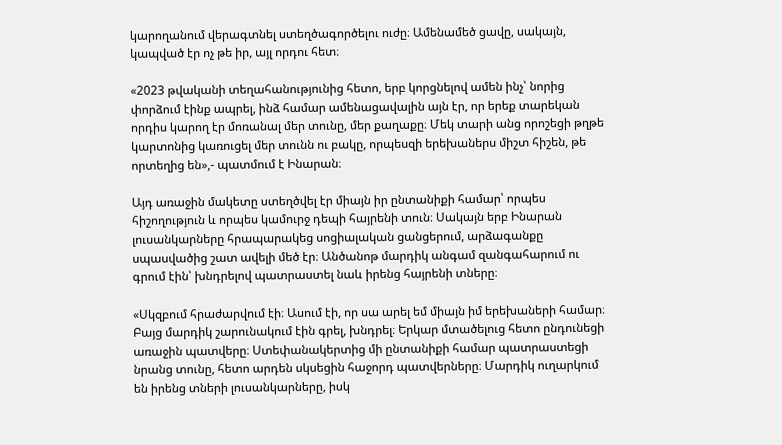կարողանում վերագտնել ստեղծագործելու ուժը։ Ամենամեծ ցավը, սակայն, կապված էր ոչ թե իր, այլ որդու հետ։

«2023 թվականի տեղահանությունից հետո, երբ կորցնելով ամեն ինչ՝ նորից փորձում էինք ապրել, ինձ համար ամենացավալին այն էր, որ երեք տարեկան որդիս կարող էր մոռանալ մեր տունը, մեր քաղաքը։ Մեկ տարի անց որոշեցի թղթե կարտոնից կառուցել մեր տունն ու բակը, որպեսզի երեխաներս միշտ հիշեն, թե որտեղից են»,- պատմում է Ինարան։

Այդ առաջին մակետը ստեղծվել էր միայն իր ընտանիքի համար՝ որպես հիշողություն և որպես կամուրջ դեպի հայրենի տուն։ Սակայն երբ Ինարան լուսանկարները հրապարակեց սոցիալական ցանցերում, արձագանքը սպասվածից շատ ավելի մեծ էր։ Անծանոթ մարդիկ անգամ զանգահարում ու գրում էին՝ խնդրելով պատրաստել նաև իրենց հայրենի տները։

«Սկզբում հրաժարվում էի։ Ասում էի, որ սա արել եմ միայն իմ երեխաների համար։ Բայց մարդիկ շարունակում էին գրել, խնդրել։ Երկար մտածելուց հետո ընդունեցի առաջին պատվերը։ Ստեփանակերտից մի ընտանիքի համար պատրաստեցի նրանց տունը, հետո արդեն սկսեցին հաջորդ պատվերները։ Մարդիկ ուղարկում են իրենց տների լուսանկարները, իսկ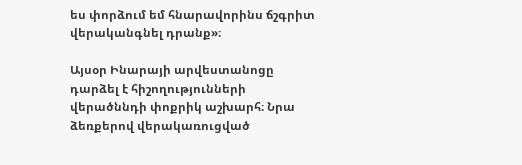ես փորձում եմ հնարավորինս ճշգրիտ վերականգնել դրանք»։

Այսօր Ինարայի արվեստանոցը դարձել է հիշողությունների վերածննդի փոքրիկ աշխարհ։ Նրա ձեռքերով վերակառուցված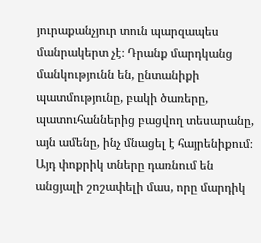յուրաքանչյուր տուն պարզապես մանրակերտ չէ։ Դրանք մարդկանց մանկությունն են, ընտանիքի պատմությունը, բակի ծառերը, պատուհաններից բացվող տեսարանը, այն ամենը, ինչ մնացել է հայրենիքում։ Այդ փոքրիկ տները դառնում են անցյալի շոշափելի մաս, որը մարդիկ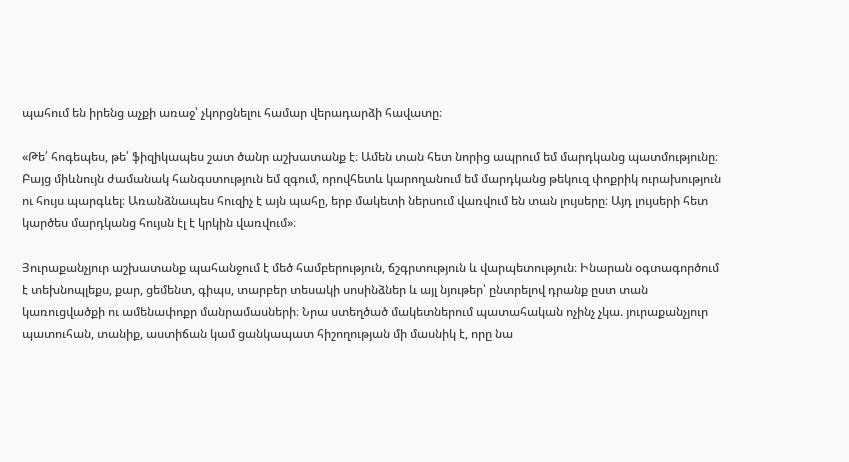պահում են իրենց աչքի առաջ՝ չկորցնելու համար վերադարձի հավատը։

«Թե՛ հոգեպես, թե՛ ֆիզիկապես շատ ծանր աշխատանք է։ Ամեն տան հետ նորից ապրում եմ մարդկանց պատմությունը։ Բայց միևնույն ժամանակ հանգստություն եմ զգում, որովհետև կարողանում եմ մարդկանց թեկուզ փոքրիկ ուրախություն ու հույս պարգևել։ Առանձնապես հուզիչ է այն պահը, երբ մակետի ներսում վառվում են տան լույսերը։ Այդ լույսերի հետ կարծես մարդկանց հույսն էլ է կրկին վառվում»։

Յուրաքանչյուր աշխատանք պահանջում է մեծ համբերություն, ճշգրտություն և վարպետություն։ Ինարան օգտագործում է տեխնոպլեքս, քար, ցեմենտ, գիպս, տարբեր տեսակի սոսինձներ և այլ նյութեր՝ ընտրելով դրանք ըստ տան կառուցվածքի ու ամենափոքր մանրամասների։ Նրա ստեղծած մակետներում պատահական ոչինչ չկա. յուրաքանչյուր պատուհան, տանիք, աստիճան կամ ցանկապատ հիշողության մի մասնիկ է, որը նա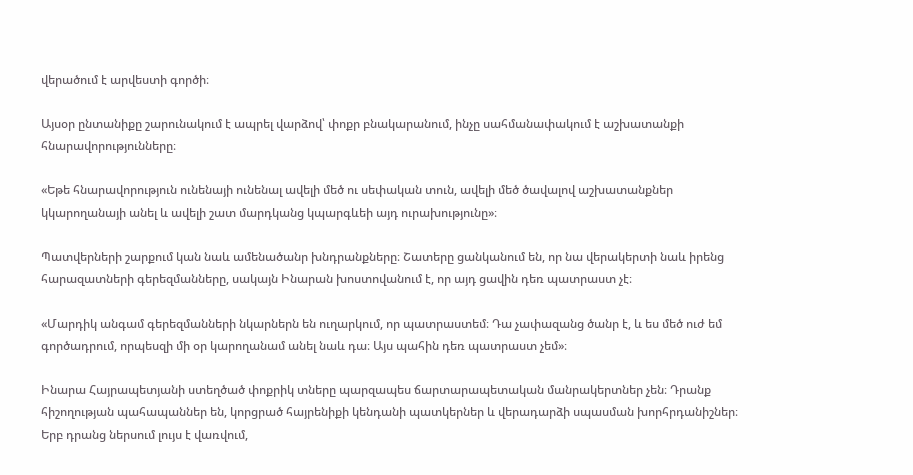վերածում է արվեստի գործի։

Այսօր ընտանիքը շարունակում է ապրել վարձով՝ փոքր բնակարանում, ինչը սահմանափակում է աշխատանքի հնարավորությունները։

«Եթե հնարավորություն ունենայի ունենալ ավելի մեծ ու սեփական տուն, ավելի մեծ ծավալով աշխատանքներ կկարողանայի անել և ավելի շատ մարդկանց կպարգևեի այդ ուրախությունը»։

Պատվերների շարքում կան նաև ամենածանր խնդրանքները։ Շատերը ցանկանում են, որ նա վերակերտի նաև իրենց հարազատների գերեզմանները, սակայն Ինարան խոստովանում է, որ այդ ցավին դեռ պատրաստ չէ։

«Մարդիկ անգամ գերեզմանների նկարներն են ուղարկում, որ պատրաստեմ։ Դա չափազանց ծանր է, և ես մեծ ուժ եմ գործադրում, որպեսզի մի օր կարողանամ անել նաև դա։ Այս պահին դեռ պատրաստ չեմ»։

Ինարա Հայրապետյանի ստեղծած փոքրիկ տները պարզապես ճարտարապետական մանրակերտներ չեն։ Դրանք հիշողության պահապաններ են, կորցրած հայրենիքի կենդանի պատկերներ և վերադարձի սպասման խորհրդանիշներ։ Երբ դրանց ներսում լույս է վառվում,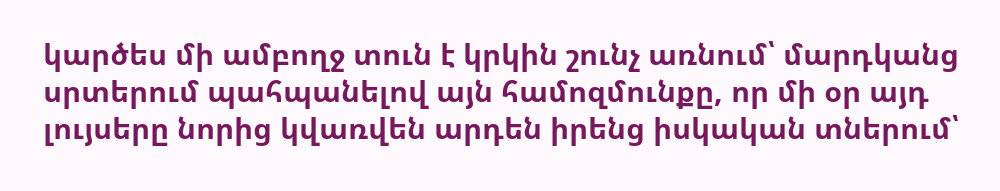կարծես մի ամբողջ տուն է կրկին շունչ առնում՝ մարդկանց սրտերում պահպանելով այն համոզմունքը, որ մի օր այդ լույսերը նորից կվառվեն արդեն իրենց իսկական տներում՝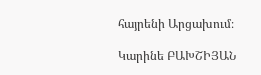հայրենի Արցախում։

Կարինե ԲԱԽՇԻՅԱՆ